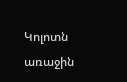Կոլոտն առաջին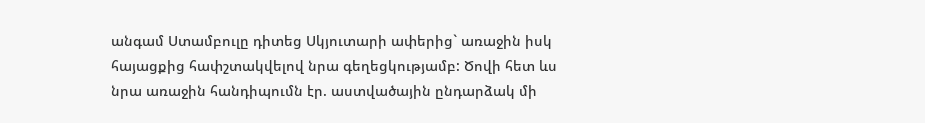անգամ Ստամբուլը դիտեց Սկյուտարի ափերից` առաջին իսկ հայացքից հափշտակվելով նրա գեղեցկությամբ: Ծովի հետ ևս նրա առաջին հանդիպումն էր. աստվածային ընդարձակ մի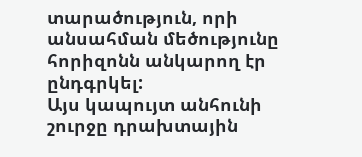տարածություն, որի անսահման մեծությունը հորիզոնն անկարող էր ընդգրկել:
Այս կապույտ անհունի շուրջը դրախտային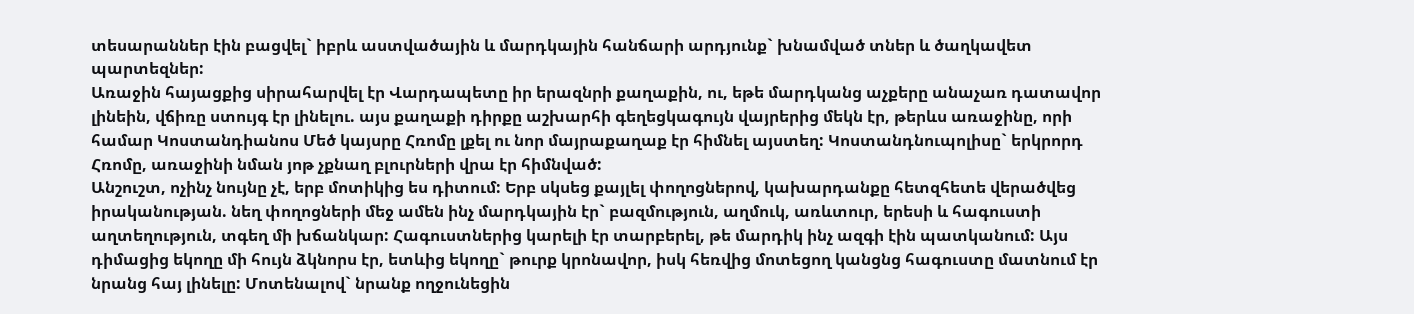տեսարաններ էին բացվել` իբրև աստվածային և մարդկային հանճարի արդյունք` խնամված տներ և ծաղկավետ պարտեզներ:
Առաջին հայացքից սիրահարվել էր Վարդապետը իր երազնրի քաղաքին, ու, եթե մարդկանց աչքերը անաչառ դատավոր լինեին, վճիռը ստույգ էր լինելու. այս քաղաքի դիրքը աշխարհի գեղեցկագույն վայրերից մեկն էր, թերևս առաջինը, որի համար Կոստանդիանոս Մեծ կայսրը Հռոմը լքել ու նոր մայրաքաղաք էր հիմնել այստեղ: Կոստանդնուպոլիսը` երկրորդ Հռոմը, առաջինի նման յոթ չքնաղ բլուրների վրա էր հիմնված:
Անշուշտ, ոչինչ նույնը չէ, երբ մոտիկից ես դիտում: Երբ սկսեց քայլել փողոցներով, կախարդանքը հետզհետե վերածվեց իրականության. նեղ փողոցների մեջ ամեն ինչ մարդկային էր` բազմություն, աղմուկ, առևտուր, երեսի և հագուստի աղտեղություն, տգեղ մի խճանկար: Հագուստներից կարելի էր տարբերել, թե մարդիկ ինչ ազգի էին պատկանում: Այս դիմացից եկողը մի հույն ձկնորս էր, ետևից եկողը` թուրք կրոնավոր, իսկ հեռվից մոտեցող կանցնց հագուստը մատնում էր նրանց հայ լինելը: Մոտենալով` նրանք ողջունեցին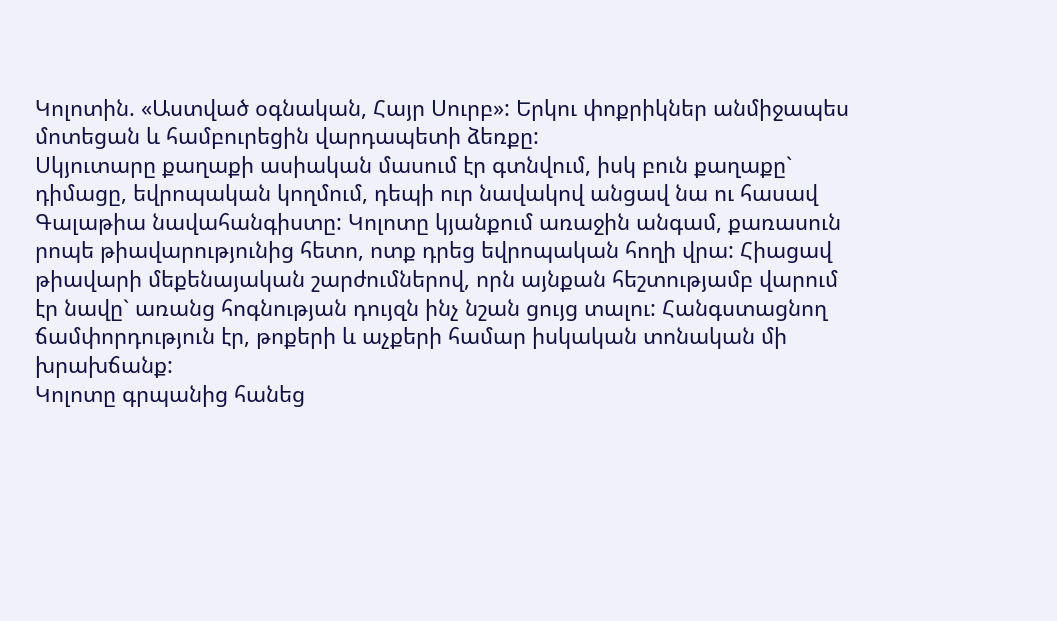Կոլոտին. «Աստված օգնական, Հայր Սուրբ»: Երկու փոքրիկներ անմիջապես մոտեցան և համբուրեցին վարդապետի ձեռքը:
Սկյուտարը քաղաքի ասիական մասում էր գտնվում, իսկ բուն քաղաքը` դիմացը, եվրոպական կողմում, դեպի ուր նավակով անցավ նա ու հասավ Գալաթիա նավահանգիստը: Կոլոտը կյանքում առաջին անգամ, քառասուն րոպե թիավարությունից հետո, ոտք դրեց եվրոպական հողի վրա: Հիացավ թիավարի մեքենայական շարժումներով, որն այնքան հեշտությամբ վարում էր նավը` առանց հոգնության դույզն ինչ նշան ցույց տալու: Հանգստացնող ճամփորդություն էր, թոքերի և աչքերի համար իսկական տոնական մի խրախճանք:
Կոլոտը գրպանից հանեց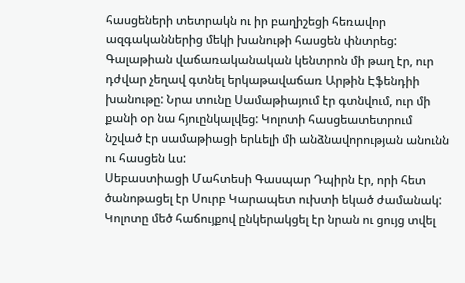հասցեների տետրակն ու իր բաղիշեցի հեռավոր ազգականներից մեկի խանութի հասցեն փնտրեց: Գալաթիան վաճառականական կենտրոն մի թաղ էր, ուր դժվար չեղավ գտնել երկաթավաճառ Արթին Էֆենդիի խանութը: Նրա տունը Սամաթիայում էր գտնվում, ուր մի քանի օր նա հյուընկալվեց: Կոլոտի հասցեատետրում նշված էր սամաթիացի երևելի մի անձնավորության անունն ու հասցեն ևս:
Սեբաստիացի Մահտեսի Գասպար Դպիրն էր, որի հետ ծանոթացել էր Սուրբ Կարապետ ուխտի եկած ժամանակ: Կոլոտը մեծ հաճույքով ընկերակցել էր նրան ու ցույց տվել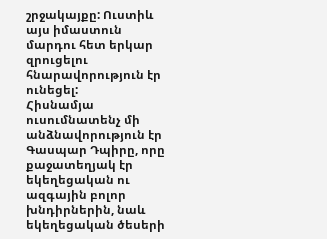շրջակայքը: Ուստիև այս իմաստուն մարդու հետ երկար զրուցելու հնարավորություն էր ունեցել:
Հիսնամյա ուսումնատենչ մի անձնավորություն էր Գասպար Դպիրը, որը քաջատեղյակ էր եկեղեցական ու ազգային բոլոր խնդիրներին, նաև եկեղեցական ծեսերի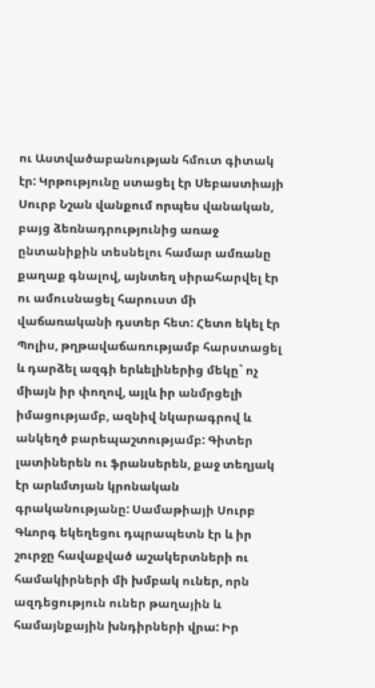ու Աստվածաբանության հմուտ գիտակ էր: Կրթությունը ստացել էր Սեբաստիայի Սուրբ Նշան վանքում որպես վանական, բայց ձեռնադրությունից առաջ ընտանիքին տեսնելու համար ամռանը քաղաք գնալով, այնտեղ սիրահարվել էր ու ամուսնացել հարուստ մի վաճառականի դստեր հետ: Հետո եկել էր Պոլիս, թղթավաճառությամբ հարստացել և դարձել ազգի երևելիներից մեկը` ոչ միայն իր փողով, այլև իր անմրցելի իմացությամբ, ազնիվ նկարագրով և անկեղծ բարեպաշտությամբ: Գիտեր լատիներեն ու ֆրանսերեն, քաջ տեղյակ էր արևմտյան կրոնական գրականությանը: Սամաթիայի Սուրբ Գևորգ եկեղեցու դպրապետն էր և իր շուրջը հավաքված աշակերտների ու համակիրների մի խմբակ ուներ, որն ազդեցություն ուներ թաղային և համայնքային խնդիրների վրա: Իր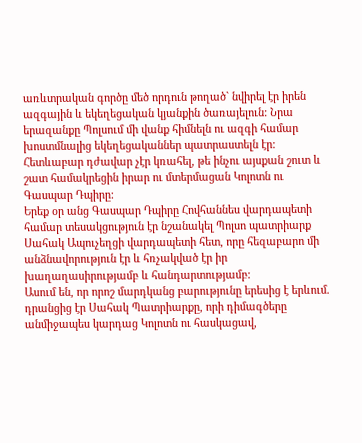առևտրական գործը մեծ որդուն թողած` նվիրել էր իրեն ազգային և եկեղեցական կյանքին ծառայելուն: Նրա երազանքը Պոլսում մի վանք հիմնելն ու ազգի համար խոստմնալից եկեղեցականներ պատրաստելն էր: Հետևաբար դժավար չէր կռահել, թե ինչու այսքան շուտ և շատ համակրեցին իրար ու մտերմացան Կոլոտն ու Գասպար Դպիրը:
Երեք օր անց Գասպար Դպիրը Հովհաննես վարդապետի համար տեսակցություն էր նշանակել Պոլսո պատրիարք Սահակ Ապուչեղցի վարդապետի հետ, որը հեզաբարո մի անձնավորություն էր և հռչակված էր իր խաղաղասիրությամբ և հանդարտությամբ:
Ասում են, որ որոշ մարդկանց բարությունը երեսից է երևում. դրանցից էր Սահակ Պատրիարքը, որի դիմագծերը անմիջապես կարդաց Կոլոտն ու հասկացավ,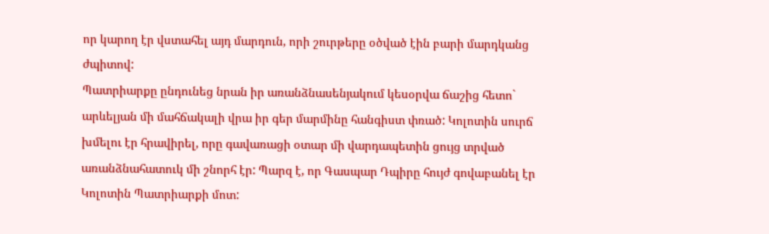որ կարող էր վստահել այդ մարդուն, որի շուրթերը օծված էին բարի մարդկանց ժպիտով:
Պատրիարքը ընդունեց նրան իր առանձնասենյակում կեսօրվա ճաշից հետո` արևելյան մի մահճակալի վրա իր գեր մարմինը հանգիստ փռած: Կոլոտին սուրճ խմելու էր հրավիրել, որը գավառացի օտար մի վարդապետին ցույց տրված առանձնահատուկ մի շնորհ էր: Պարզ է, որ Գասպար Դպիրը հույժ գովաբանել էր Կոլոտին Պատրիարքի մոտ: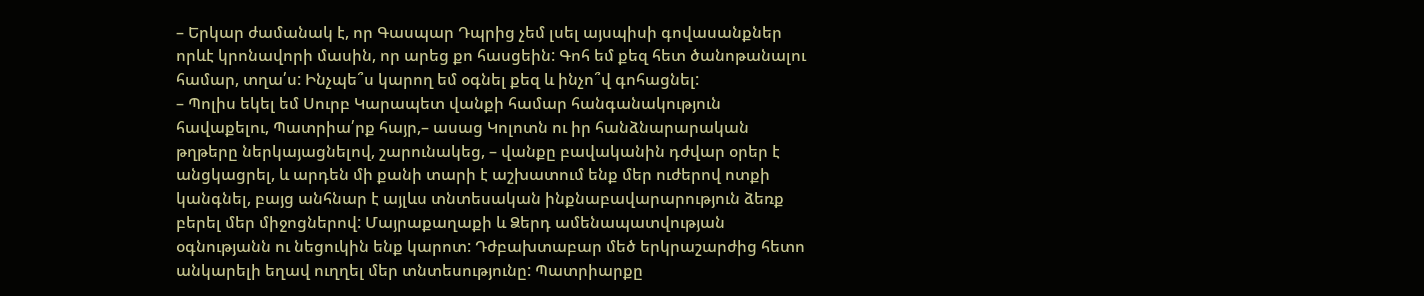– Երկար ժամանակ է, որ Գասպար Դպրից չեմ լսել այսպիսի գովասանքներ որևէ կրոնավորի մասին, որ արեց քո հասցեին: Գոհ եմ քեզ հետ ծանոթանալու համար, տղա՛ս: Ինչպե՞ս կարող եմ օգնել քեզ և ինչո՞վ գոհացնել:
– Պոլիս եկել եմ Սուրբ Կարապետ վանքի համար հանգանակություն հավաքելու, Պատրիա՛րք հայր,– ասաց Կոլոտն ու իր հանձնարարական թղթերը ներկայացնելով, շարունակեց, – վանքը բավականին դժվար օրեր է անցկացրել, և արդեն մի քանի տարի է աշխատում ենք մեր ուժերով ոտքի կանգնել, բայց անհնար է այլևս տնտեսական ինքնաբավարարություն ձեռք բերել մեր միջոցներով: Մայրաքաղաքի և Ձերդ ամենապատվության օգնությանն ու նեցուկին ենք կարոտ: Դժբախտաբար մեծ երկրաշարժից հետո անկարելի եղավ ուղղել մեր տնտեսությունը: Պատրիարքը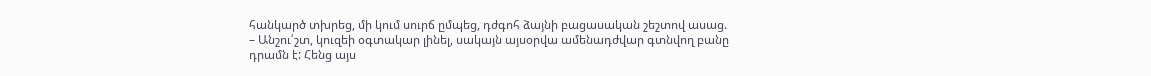հանկարծ տխրեց, մի կում սուրճ ըմպեց, դժգոհ ձայնի բացասական շեշտով ասաց.
– Անշու՛շտ, կուզեի օգտակար լինել, սակայն այսօրվա ամենադժվար գտնվող բանը դրամն է: Հենց այս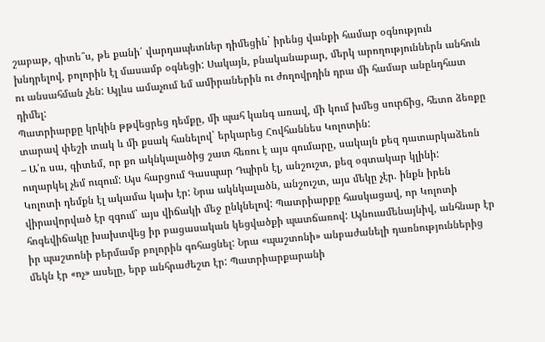շաբաթ, գիտե՞ս, թե քանի՛ վարդապետներ դիմեցին` իրենց վանքի համար օգնություն խնդրելով, բոլորին էլ մասամբ օգնեցի: Սակայն, բնականաբար, մերկ արողություններն անհուն ու անսահման չեն: Այլևս ամաչում եմ ամիրաներին ու ժողովրդին դրա մի համար անընդհատ դիմել:
Պատրիարքը կրկին թթվեցրեց դեմքը, մի պահ կանգ առավ, մի կում խմեց սուրճից, հետո ձեռքը տարավ փեշի տակ և մի քսակ հանելով` երկարեց Հովհաննես Կոլոտին:
– Ա՛ռ սա, գիտեմ, որ քո ակնկալածից շատ հեռու է այս գումարը, սակայն քեզ դատարկաձեռն ուղարկել չեմ ուզում: Այս հարցում Գասպար Դպիրն էլ, անշուշտ, քեզ օգտակար կլինի:
Կոլոտի դեմքն էլ ակամա կախ էր: Նրա ակնկալածն, անշուշտ, այս մեկը չէր. ինքն իրեն վիրավորված էր զգում` այս վիճակի մեջ ընկնելով: Պատրիարքը հասկացավ, որ Կոլոտի հոգեվիճակը խախտվեց իր բացասական կեցվածքի պատճառով: Այնուամենայնիվ, անհնար էր իր պաշտոնի բերմամբ բոլորին գոհացնել: Նրա «պաշտոնի» անբաժանելի դառնություններից մեկն էր «ոչ» ասելը, երբ անհրաժեշտ էր: Պատրիարքարանի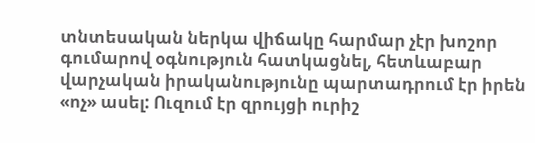տնտեսական ներկա վիճակը հարմար չէր խոշոր գումարով օգնություն հատկացնել, հետևաբար վարչական իրականությունը պարտադրում էր իրեն «ոչ» ասել: Ուզում էր զրույցի ուրիշ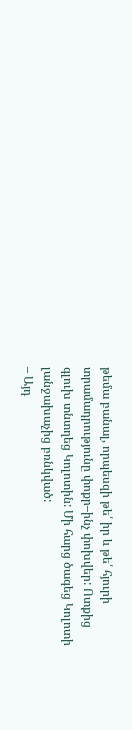թեմա բանալ, որպեսզի թե՛ իր և թե՛ հյուրի տրամադրությունը փոքր–ինչ փոխվեր: Ոտքից գլուխ տնտղեց Կոլոտին: Մի հարց ծագեց Կոլոտի լանջախաչից բռնկված:
– Այդ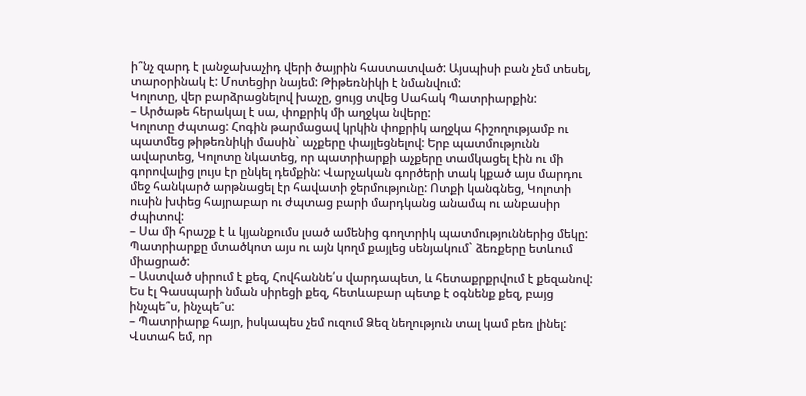ի՞նչ զարդ է լանջախաչիդ վերի ծայրին հաստատված: Այսպիսի բան չեմ տեսել, տարօրինակ է: Մոտեցիր նայեմ: Թիթեռնիկի է նմանվում:
Կոլոտը, վեր բարձրացնելով խաչը, ցույց տվեց Սահակ Պատրիարքին:
– Արծաթե հերակալ է սա, փոքրիկ մի աղջկա նվերը:
Կոլոտը ժպտաց: Հոգին թարմացավ կրկին փոքրիկ աղջկա հիշողությամբ ու պատմեց թիթեռնիկի մասին` աչքերը փայլեցնելով: Երբ պատմությունն ավարտեց, Կոլոտը նկատեց, որ պատրիարքի աչքերը տամկացել էին ու մի գորովալից լույս էր ընկել դեմքին: Վարչական գործերի տակ կքած այս մարդու մեջ հանկարծ արթնացել էր հավատի ջերմությունը: Ոտքի կանգնեց, Կոլոտի ուսին խփեց հայրաբար ու ժպտաց բարի մարդկանց անամպ ու անբասիր ժպիտով:
– Սա մի հրաշք է և կյանքումս լսած ամենից գողտրիկ պատմություններից մեկը: Պատրիարքը մտածկոտ այս ու այն կողմ քայլեց սենյակում` ձեռքերը ետևում միացրած:
– Աստված սիրում է քեզ, Հովհաննե՛ս վարդապետ, և հետաքրքրվում է քեզանով: Ես էլ Գասպարի նման սիրեցի քեզ, հետևաբար պետք է օգնենք քեզ, բայց ինչպե՞ս, ինչպե՞ս:
– Պատրիարք հայր, իսկապես չեմ ուզում Ձեզ նեղություն տալ կամ բեռ լինել: Վստահ եմ, որ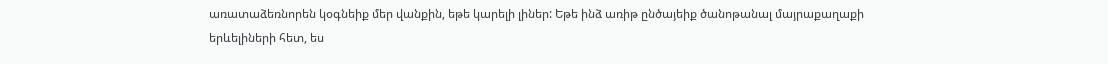առատաձեռնորեն կօգնեիք մեր վանքին, եթե կարելի լիներ: Եթե ինձ առիթ ընծայեիք ծանոթանալ մայրաքաղաքի երևելիների հետ, ես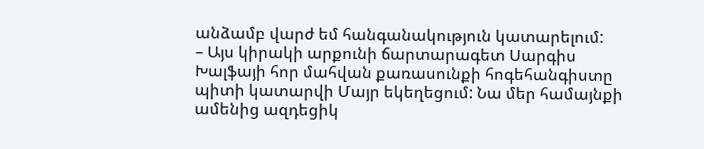անձամբ վարժ եմ հանգանակություն կատարելում:
– Այս կիրակի արքունի ճարտարագետ Սարգիս Խալֆայի հոր մահվան քառասունքի հոգեհանգիստը պիտի կատարվի Մայր եկեղեցում: Նա մեր համայնքի ամենից ազդեցիկ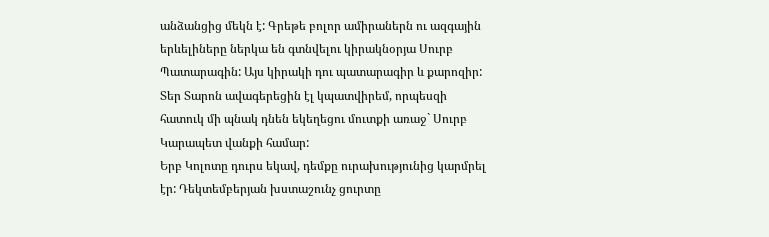անձանցից մեկն է: Գրեթե բոլոր ամիրաներն ու ազգային երևելիները ներկա են գտնվելու կիրակնօրյա Սուրբ Պատարագին: Այս կիրակի դու պատարագիր և քարոզիր: Տեր Տարոն ավագերեցին էլ կպատվիրեմ, որպեսզի հատուկ մի պնակ դնեն եկեղեցու մուտքի առաջ` Սուրբ Կարապետ վանքի համար:
Երբ Կոլոտը դուրս եկավ, դեմքը ուրախությունից կարմրել էր: Դեկտեմբերյան խստաշունչ ցուրտը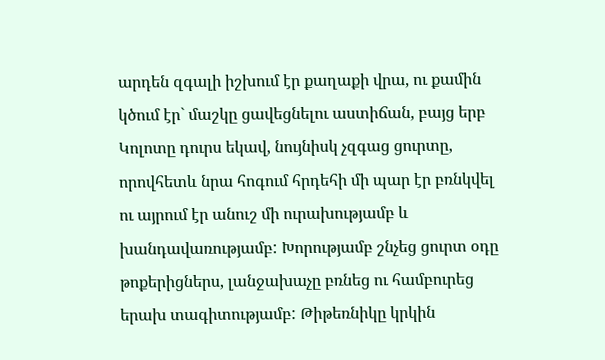արդեն զգալի իշխում էր քաղաքի վրա, ու քամին կծում էր` մաշկը ցավեցնելու աստիճան, բայց երբ Կոլոտը դուրս եկավ, նույնիսկ չզգաց ցուրտը, որովհետև նրա հոգում հրդեհի մի պար էր բռնկվել ու այրում էր անուշ մի ուրախությամբ և խանդավառությամբ: Խորությամբ շնչեց ցուրտ օդը թոքերիցներս, լանջախաչը բռնեց ու համբուրեց երախ տագիտությամբ: Թիթեռնիկը կրկին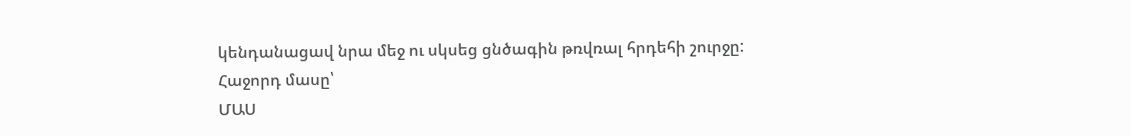կենդանացավ նրա մեջ ու սկսեց ցնծագին թռվռալ հրդեհի շուրջը:
Հաջորդ մասը՝
ՄԱՍ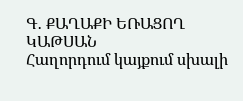Գ․ ՔԱՂԱՔԻ ԵՌԱՑՈՂ ԿԱԹՍԱՆ
Հաղորդում կայքում սխալի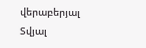վերաբերյալ
Տվյալ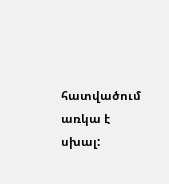հատվածում առկա է սխալ: